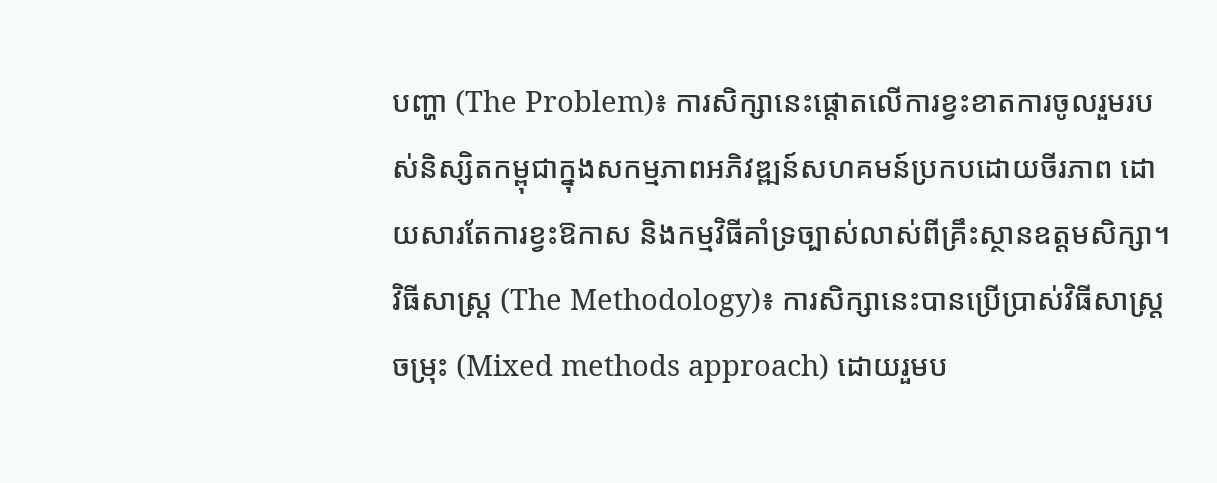បញ្ហា (The Problem)៖ ការសិក្សានេះផ្តោតលើការខ្វះខាតការចូលរួមរបស់និស្សិតកម្ពុជាក្នុងសកម្មភាពអភិវឌ្ឍន៍សហគមន៍ប្រកបដោយចីរភាព ដោយសារតែការខ្វះឱកាស និងកម្មវិធីគាំទ្រច្បាស់លាស់ពីគ្រឹះស្ថានឧត្តមសិក្សា។
វិធីសាស្ត្រ (The Methodology)៖ ការសិក្សានេះបានប្រើប្រាស់វិធីសាស្រ្តចម្រុះ (Mixed methods approach) ដោយរួមប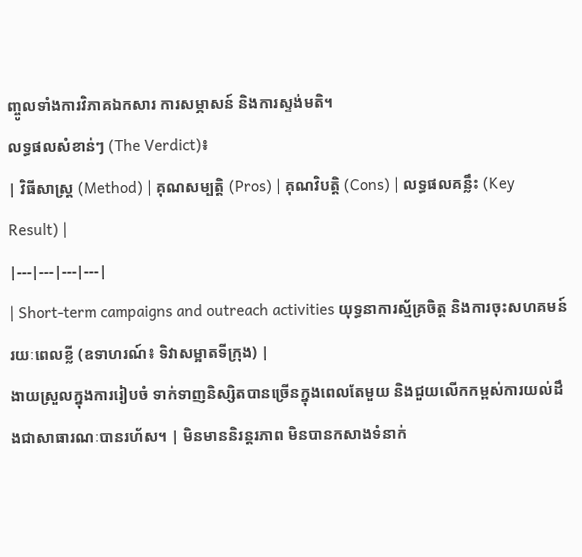ញ្ចូលទាំងការវិភាគឯកសារ ការសម្ភាសន៍ និងការស្ទង់មតិ។
លទ្ធផលសំខាន់ៗ (The Verdict)៖
| វិធីសាស្ត្រ (Method) | គុណសម្បត្តិ (Pros) | គុណវិបត្តិ (Cons) | លទ្ធផលគន្លឹះ (Key Result) |
|---|---|---|---|
| Short-term campaigns and outreach activities យុទ្ធនាការស្ម័គ្រចិត្ត និងការចុះសហគមន៍រយៈពេលខ្លី (ឧទាហរណ៍៖ ទិវាសម្អាតទីក្រុង) |
ងាយស្រួលក្នុងការរៀបចំ ទាក់ទាញនិស្សិតបានច្រើនក្នុងពេលតែមួយ និងជួយលើកកម្ពស់ការយល់ដឹងជាសាធារណៈបានរហ័ស។ | មិនមាននិរន្តរភាព មិនបានកសាងទំនាក់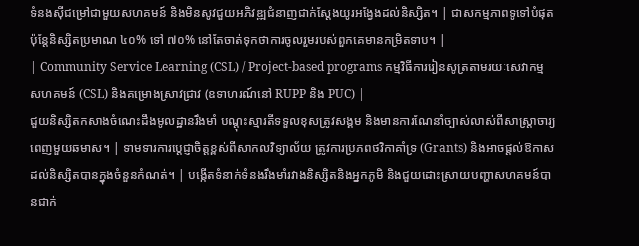ទំនងស៊ីជម្រៅជាមួយសហគមន៍ និងមិនសូវជួយអភិវឌ្ឍជំនាញជាក់ស្តែងយូរអង្វែងដល់និស្សិត។ | ជាសកម្មភាពទូទៅបំផុត ប៉ុន្តែនិស្សិតប្រមាណ ៤០% ទៅ ៧០% នៅតែចាត់ទុកថាការចូលរួមរបស់ពួកគេមានកម្រិតទាប។ |
| Community Service Learning (CSL) / Project-based programs កម្មវិធីការរៀនសូត្រតាមរយៈសេវាកម្មសហគមន៍ (CSL) និងគម្រោងស្រាវជ្រាវ (ឧទាហរណ៍នៅ RUPP និង PUC) |
ជួយនិស្សិតកសាងចំណេះដឹងមូលដ្ឋានរឹងមាំ បណ្តុះស្មារតីទទួលខុសត្រូវសង្គម និងមានការណែនាំច្បាស់លាស់ពីសាស្ត្រាចារ្យពេញមួយឆមាស។ | ទាមទារការប្តេជ្ញាចិត្តខ្ពស់ពីសាកលវិទ្យាល័យ ត្រូវការប្រភពថវិកាគាំទ្រ (Grants) និងអាចផ្តល់ឱកាសដល់និស្សិតបានក្នុងចំនួនកំណត់។ | បង្កើតទំនាក់ទំនងរឹងមាំរវាងនិស្សិតនិងអ្នកភូមិ និងជួយដោះស្រាយបញ្ហាសហគមន៍បានជាក់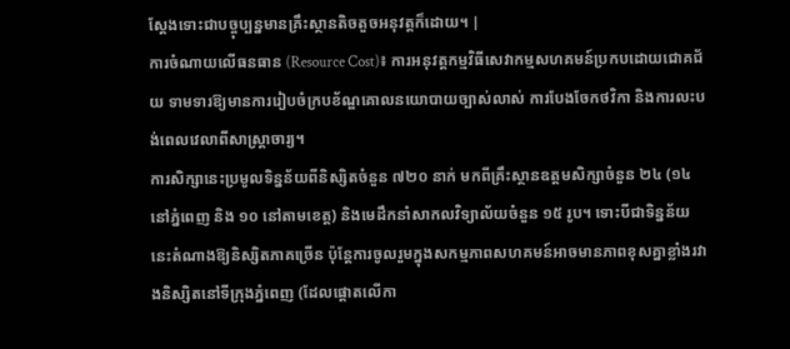ស្តែងទោះជាបច្ចុប្បន្នមានគ្រឹះស្ថានតិចតួចអនុវត្តក៏ដោយ។ |
ការចំណាយលើធនធាន (Resource Cost)៖ ការអនុវត្តកម្មវិធីសេវាកម្មសហគមន៍ប្រកបដោយជោគជ័យ ទាមទារឱ្យមានការរៀបចំក្របខ័ណ្ឌគោលនយោបាយច្បាស់លាស់ ការបែងចែកថវិកា និងការលះបង់ពេលវេលាពីសាស្ត្រាចារ្យ។
ការសិក្សានេះប្រមូលទិន្នន័យពីនិស្សិតចំនួន ៧២០ នាក់ មកពីគ្រឹះស្ថានឧត្តមសិក្សាចំនួន ២៤ (១៤ នៅភ្នំពេញ និង ១០ នៅតាមខេត្ត) និងមេដឹកនាំសាកលវិទ្យាល័យចំនួន ១៥ រូប។ ទោះបីជាទិន្នន័យនេះតំណាងឱ្យនិស្សិតភាគច្រើន ប៉ុន្តែការចូលរួមក្នុងសកម្មភាពសហគមន៍អាចមានភាពខុសគ្នាខ្លាំងរវាងនិស្សិតនៅទីក្រុងភ្នំពេញ (ដែលផ្តោតលើកា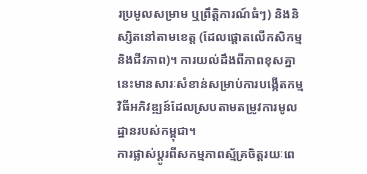រប្រមូលសម្រាម ឬព្រឹត្តិការណ៍ធំៗ) និងនិស្សិតនៅតាមខេត្ត (ដែលផ្តោតលើកសិកម្ម និងជីវភាព)។ ការយល់ដឹងពីភាពខុសគ្នានេះមានសារៈសំខាន់សម្រាប់ការបង្កើតកម្មវិធីអភិវឌ្ឍន៍ដែលស្របតាមតម្រូវការមូលដ្ឋានរបស់កម្ពុជា។
ការផ្លាស់ប្តូរពីសកម្មភាពស្ម័គ្រចិត្តរយៈពេ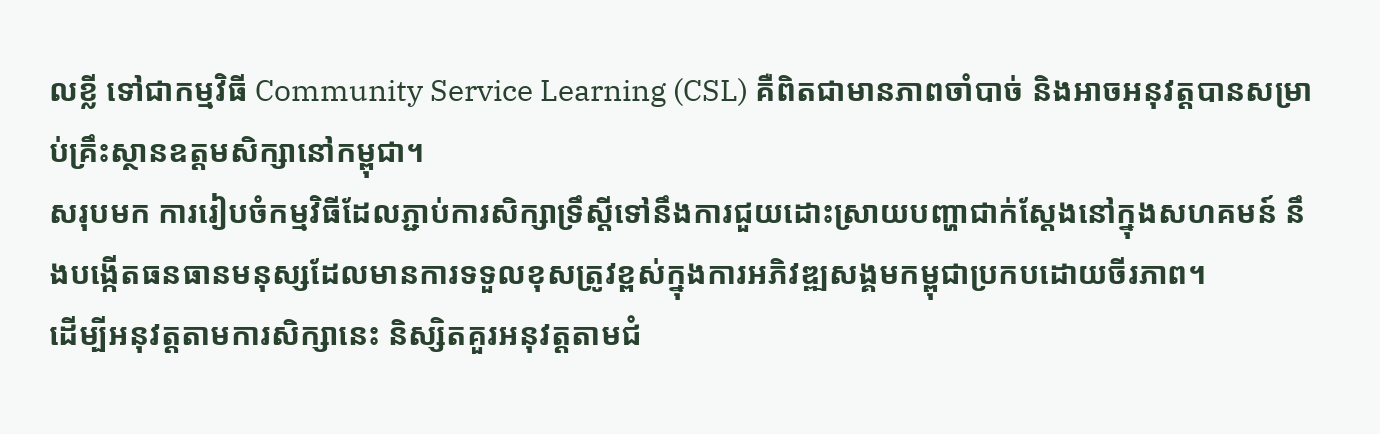លខ្លី ទៅជាកម្មវិធី Community Service Learning (CSL) គឺពិតជាមានភាពចាំបាច់ និងអាចអនុវត្តបានសម្រាប់គ្រឹះស្ថានឧត្តមសិក្សានៅកម្ពុជា។
សរុបមក ការរៀបចំកម្មវិធីដែលភ្ជាប់ការសិក្សាទ្រឹស្តីទៅនឹងការជួយដោះស្រាយបញ្ហាជាក់ស្តែងនៅក្នុងសហគមន៍ នឹងបង្កើតធនធានមនុស្សដែលមានការទទួលខុសត្រូវខ្ពស់ក្នុងការអភិវឌ្ឍសង្គមកម្ពុជាប្រកបដោយចីរភាព។
ដើម្បីអនុវត្តតាមការសិក្សានេះ និស្សិតគួរអនុវត្តតាមជំ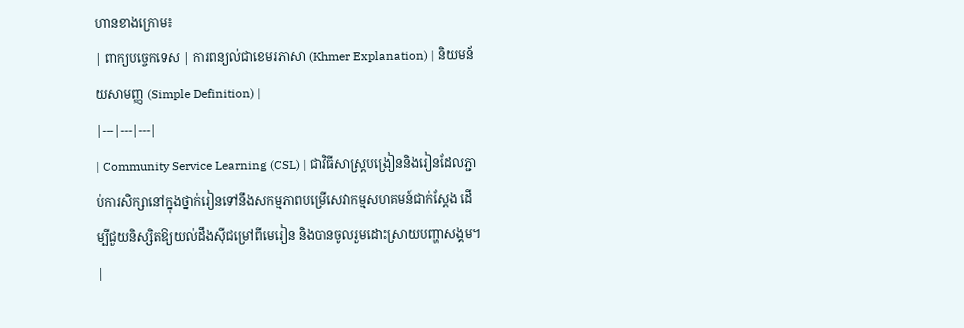ហានខាងក្រោម៖
| ពាក្យបច្ចេកទេស | ការពន្យល់ជាខេមរភាសា (Khmer Explanation) | និយមន័យសាមញ្ញ (Simple Definition) |
|---|---|---|
| Community Service Learning (CSL) | ជាវិធីសាស្ត្របង្រៀននិងរៀនដែលភ្ជាប់ការសិក្សានៅក្នុងថ្នាក់រៀនទៅនឹងសកម្មភាពបម្រើសេវាកម្មសហគមន៍ជាក់ស្តែង ដើម្បីជួយនិស្សិតឱ្យយល់ដឹងស៊ីជម្រៅពីមេរៀន និងបានចូលរួមដោះស្រាយបញ្ហាសង្គម។ |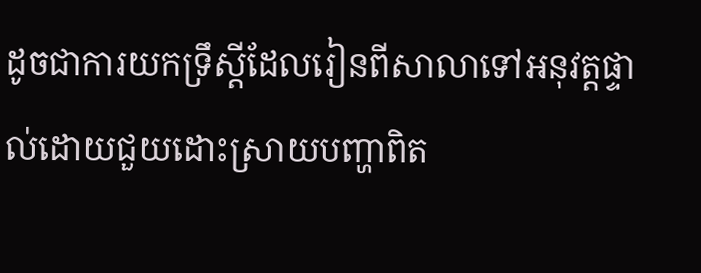ដូចជាការយកទ្រឹស្តីដែលរៀនពីសាលាទៅអនុវត្តផ្ទាល់ដោយជួយដោះស្រាយបញ្ហាពិត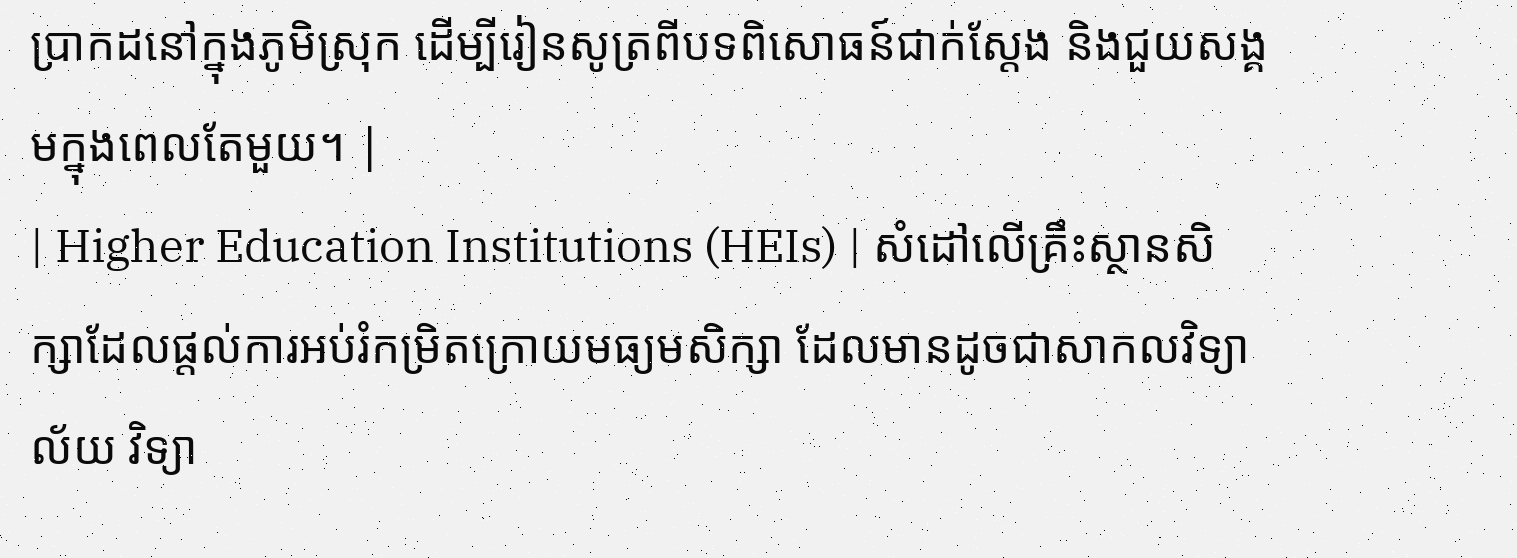ប្រាកដនៅក្នុងភូមិស្រុក ដើម្បីរៀនសូត្រពីបទពិសោធន៍ជាក់ស្តែង និងជួយសង្គមក្នុងពេលតែមួយ។ |
| Higher Education Institutions (HEIs) | សំដៅលើគ្រឹះស្ថានសិក្សាដែលផ្តល់ការអប់រំកម្រិតក្រោយមធ្យមសិក្សា ដែលមានដូចជាសាកលវិទ្យាល័យ វិទ្យា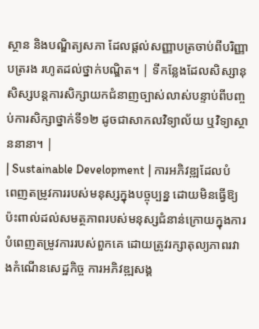ស្ថាន និងបណ្ឌិត្យសភា ដែលផ្តល់សញ្ញាបត្រចាប់ពីបរិញ្ញាបត្ររង រហូតដល់ថ្នាក់បណ្ឌិត។ | ទីកន្លែងដែលសិស្សានុសិស្សបន្តការសិក្សាយកជំនាញច្បាស់លាស់បន្ទាប់ពីបញ្ចប់ការសិក្សាថ្នាក់ទី១២ ដូចជាសាកលវិទ្យាល័យ ឬវិទ្យាស្ថាននានា។ |
| Sustainable Development | ការអភិវឌ្ឍដែលបំពេញតម្រូវការរបស់មនុស្សក្នុងបច្ចុប្បន្ន ដោយមិនធ្វើឱ្យប៉ះពាល់ដល់សមត្ថភាពរបស់មនុស្សជំនាន់ក្រោយក្នុងការបំពេញតម្រូវការរបស់ពួកគេ ដោយត្រូវរក្សាតុល្យភាពរវាងកំណើនសេដ្ឋកិច្ច ការអភិវឌ្ឍសង្គ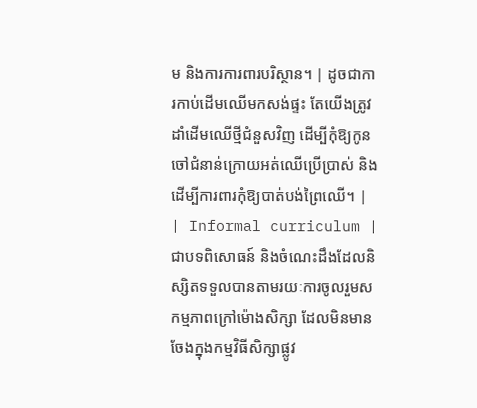ម និងការការពារបរិស្ថាន។ | ដូចជាការកាប់ដើមឈើមកសង់ផ្ទះ តែយើងត្រូវដាំដើមឈើថ្មីជំនួសវិញ ដើម្បីកុំឱ្យកូនចៅជំនាន់ក្រោយអត់ឈើប្រើប្រាស់ និងដើម្បីការពារកុំឱ្យបាត់បង់ព្រៃឈើ។ |
| Informal curriculum | ជាបទពិសោធន៍ និងចំណេះដឹងដែលនិស្សិតទទួលបានតាមរយៈការចូលរួមសកម្មភាពក្រៅម៉ោងសិក្សា ដែលមិនមានចែងក្នុងកម្មវិធីសិក្សាផ្លូវ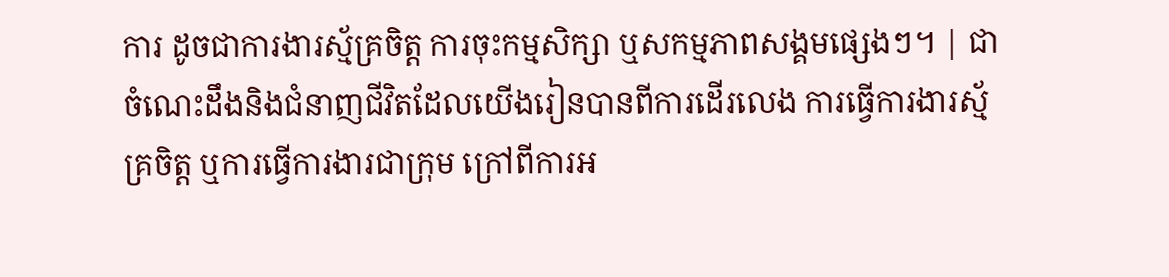ការ ដូចជាការងារស្ម័គ្រចិត្ត ការចុះកម្មសិក្សា ឬសកម្មភាពសង្គមផ្សេងៗ។ | ជាចំណេះដឹងនិងជំនាញជីវិតដែលយើងរៀនបានពីការដើរលេង ការធ្វើការងារស្ម័គ្រចិត្ត ឬការធ្វើការងារជាក្រុម ក្រៅពីការអ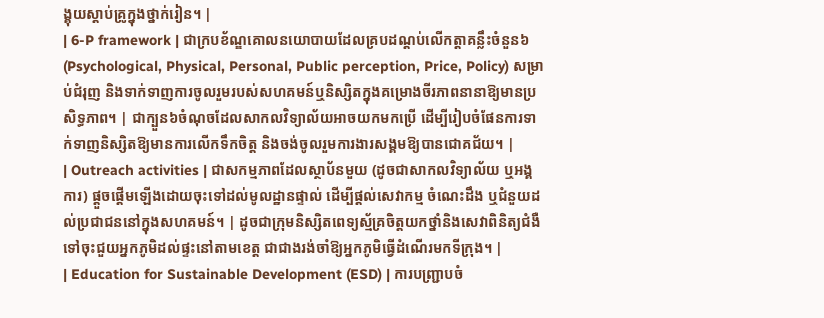ង្គុយស្តាប់គ្រូក្នុងថ្នាក់រៀន។ |
| 6-P framework | ជាក្របខ័ណ្ឌគោលនយោបាយដែលគ្របដណ្តប់លើកត្តាគន្លឹះចំនួន៦ (Psychological, Physical, Personal, Public perception, Price, Policy) សម្រាប់ជំរុញ និងទាក់ទាញការចូលរួមរបស់សហគមន៍ឬនិស្សិតក្នុងគម្រោងចីរភាពនានាឱ្យមានប្រសិទ្ធភាព។ | ជាក្បួន៦ចំណុចដែលសាកលវិទ្យាល័យអាចយកមកប្រើ ដើម្បីរៀបចំផែនការទាក់ទាញនិស្សិតឱ្យមានការលើកទឹកចិត្ត និងចង់ចូលរួមការងារសង្គមឱ្យបានជោគជ័យ។ |
| Outreach activities | ជាសកម្មភាពដែលស្ថាប័នមួយ (ដូចជាសាកលវិទ្យាល័យ ឬអង្គការ) ផ្តួចផ្តើមឡើងដោយចុះទៅដល់មូលដ្ឋានផ្ទាល់ ដើម្បីផ្តល់សេវាកម្ម ចំណេះដឹង ឬជំនួយដល់ប្រជាជននៅក្នុងសហគមន៍។ | ដូចជាក្រុមនិស្សិតពេទ្យស្ម័គ្រចិត្តយកថ្នាំនិងសេវាពិនិត្យជំងឺទៅចុះជួយអ្នកភូមិដល់ផ្ទះនៅតាមខេត្ត ជាជាងរង់ចាំឱ្យអ្នកភូមិធ្វើដំណើរមកទីក្រុង។ |
| Education for Sustainable Development (ESD) | ការបញ្ជ្រាបចំ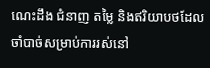ណេះដឹង ជំនាញ តម្លៃ និងឥរិយាបថដែលចាំបាច់សម្រាប់ការរស់នៅ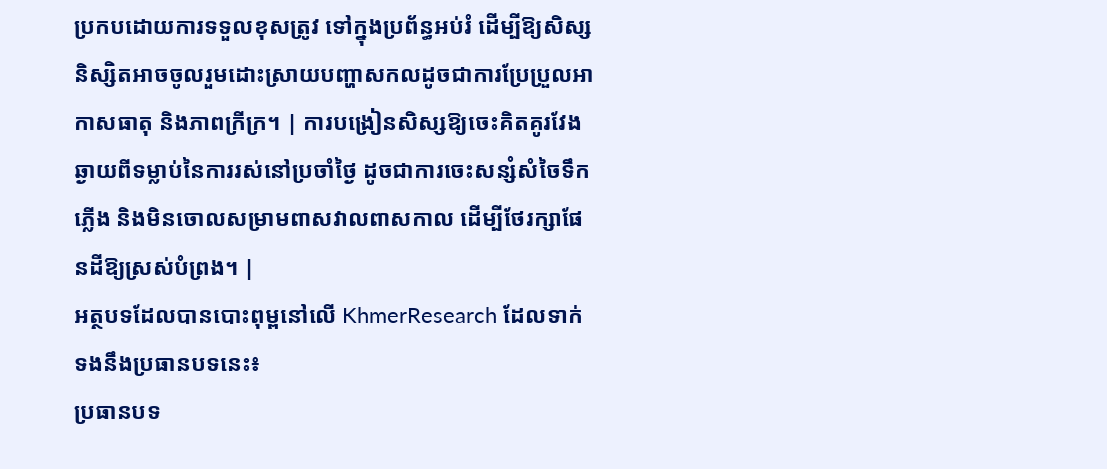ប្រកបដោយការទទួលខុសត្រូវ ទៅក្នុងប្រព័ន្ធអប់រំ ដើម្បីឱ្យសិស្សនិស្សិតអាចចូលរួមដោះស្រាយបញ្ហាសកលដូចជាការប្រែប្រួលអាកាសធាតុ និងភាពក្រីក្រ។ | ការបង្រៀនសិស្សឱ្យចេះគិតគូរវែងឆ្ងាយពីទម្លាប់នៃការរស់នៅប្រចាំថ្ងៃ ដូចជាការចេះសន្សំសំចៃទឹក ភ្លើង និងមិនចោលសម្រាមពាសវាលពាសកាល ដើម្បីថែរក្សាផែនដីឱ្យស្រស់បំព្រង។ |
អត្ថបទដែលបានបោះពុម្ពនៅលើ KhmerResearch ដែលទាក់ទងនឹងប្រធានបទនេះ៖
ប្រធានបទ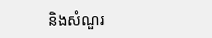និងសំណួរ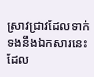ស្រាវជ្រាវដែលទាក់ទងនឹងឯកសារនេះ ដែល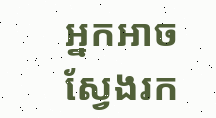អ្នកអាចស្វែងរក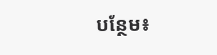បន្ថែម៖